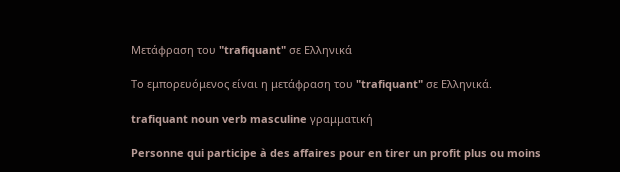Μετάφραση του "trafiquant" σε Ελληνικά

Το εμπορευόμενος είναι η μετάφραση του "trafiquant" σε Ελληνικά.

trafiquant noun verb masculine γραμματική

Personne qui participe à des affaires pour en tirer un profit plus ou moins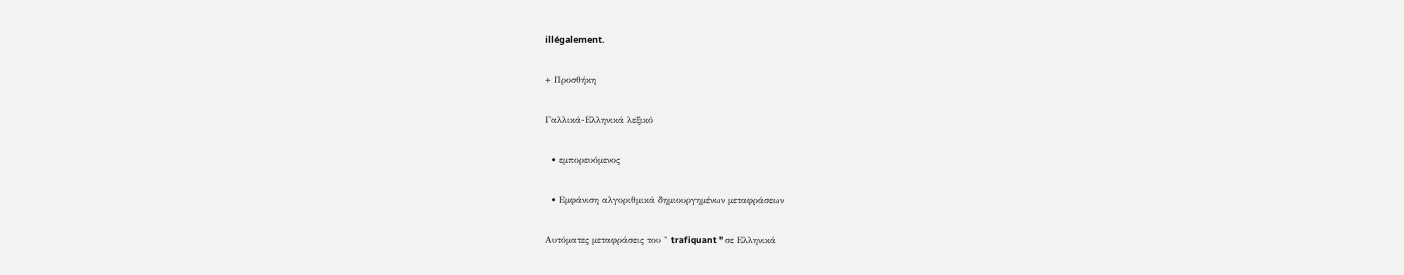illégalement.

+ Προσθήκη

Γαλλικά-Ελληνικά λεξικό

  • εμπορευόμενος

  • Εμφάνιση αλγοριθμικά δημιουργημένων μεταφράσεων

Αυτόματες μεταφράσεις του " trafiquant " σε Ελληνικά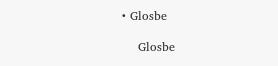• Glosbe

    Glosbe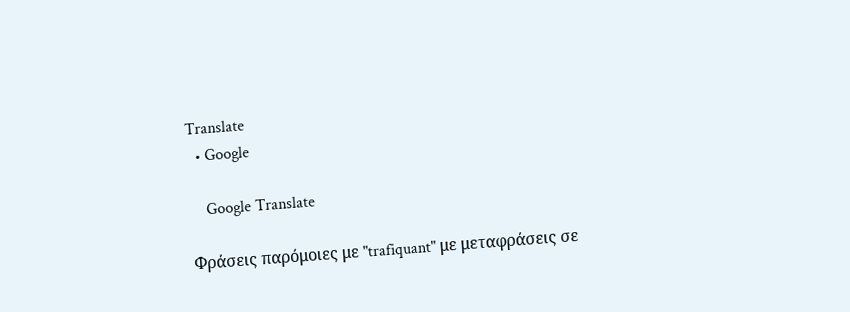Translate
  • Google

    Google Translate

Φράσεις παρόμοιες με "trafiquant" με μεταφράσεις σε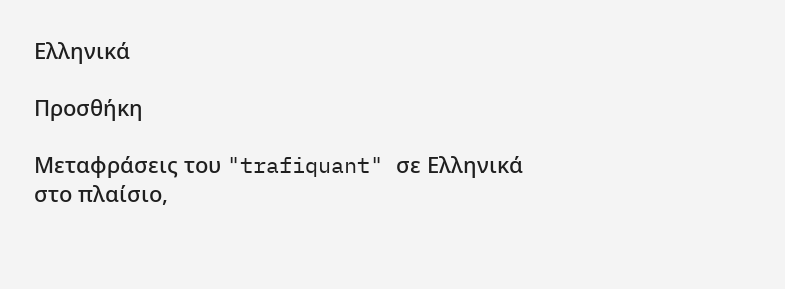Ελληνικά

Προσθήκη

Μεταφράσεις του "trafiquant" σε Ελληνικά στο πλαίσιο,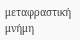μεταφραστική μνήμη